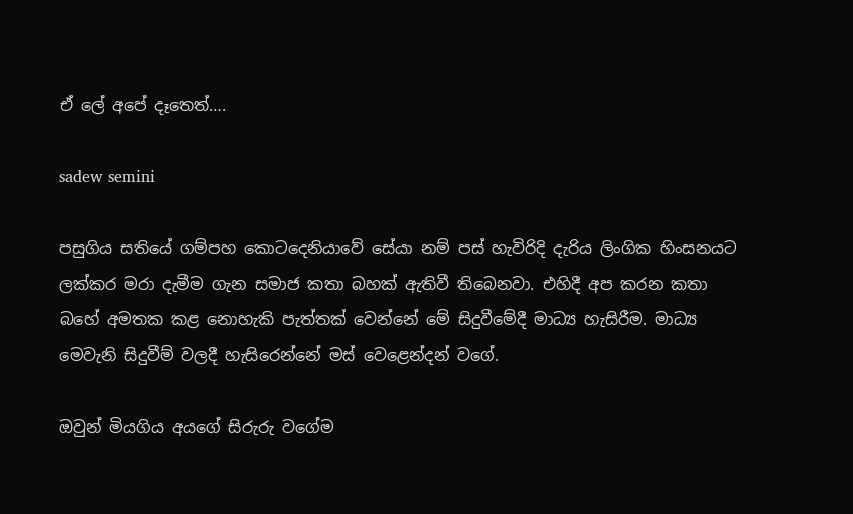ඒ ලේ අපේ දෑතෙත්….

sadew semini

පසුගිය සතියේ ගම්පහ කොටදෙනියාවේ සේයා නම් පස් හැවිරිදි දැරිය ලිංගික හිංසනයට ලක්කර මරා දැමීම ගැන සමාජ කතා බහක් ඇතිවී තිබෙනවා. එහිදී අප කරන කතා බහේ අමතක කළ නොහැකි පැත්තක් වෙන්නේ මේ සිදුවීමේදී මාධ්‍ය හැසිරීම. මාධ්‍ය මෙවැනි සිදුවීම් වලදී හැසිරෙන්නේ මස් වෙළෙන්දන් වගේ.

ඔවුන් මියගිය අයගේ සිරුරු වගේම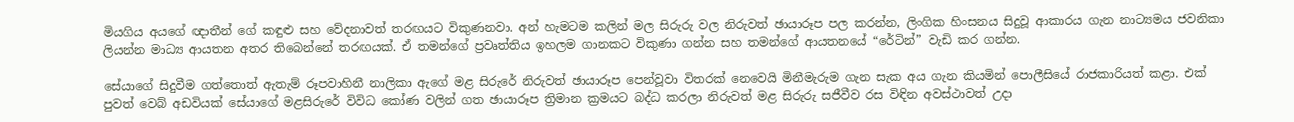මියගිය අයගේ ඥාතීන් ගේ කඳුළු සහ වේදනාවත් තරඟයට විකුණනවා. අන් හැමටම කලින් මල සිරුරු වල නිරුවත් ඡායාරූප පල කරන්න, ලිංගික හිංසනය සිදුවූ ආකාරය ගැන නාට්‍යමය ජවනිකා ලියන්න මාධ්‍ය ආයතන අතර තිබෙන්නේ තරඟයක්. ඒ තමන්ගේ ප්‍රවෘත්තිය ඉහලම ගානකට විකුණා ගන්න සහ තමන්ගේ ආයතනයේ “රේටින්” වැඩි කර ගන්න.

සේයාගේ සිදුවීම ගත්තොත් ඇතැම් රූපවාහිනී නාලිකා ඇගේ මළ සිරුරේ නිරුවත් ඡායාරූප පෙන්වූවා විතරක් නෙවෙයි මිනීමැරුම ගැන සැක අය ගැන කියමින් පොලීසියේ රාජකාරියත් කළා. එක් පුවත් වෙබ් අඩවියක් සේයාගේ මළසිරුරේ විවිධ කෝණ වලින් ගත ඡායාරූප ත්‍රිමාන ක්‍රමයට බද්ධ කරලා නිරුවත් මළ සිරුරු සජීවීව රස විඳින අවස්ථාවත් උදා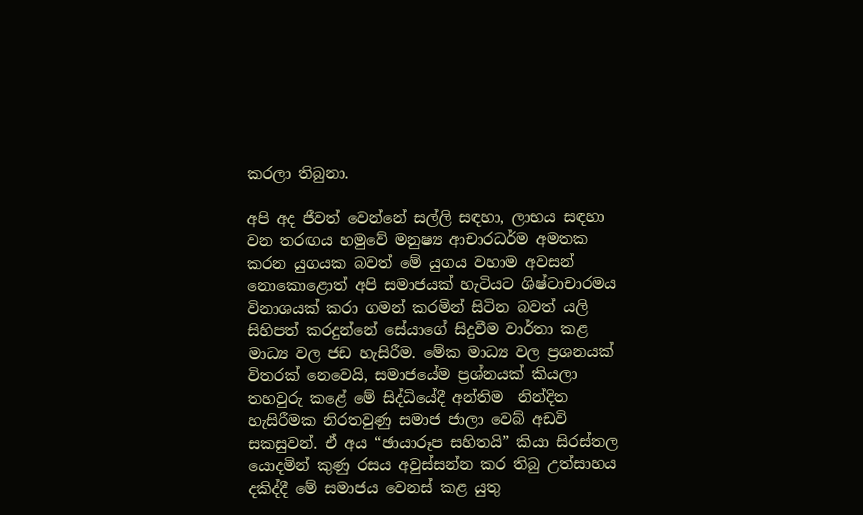කරලා තිබුනා.

අපි අද ජීවත් වෙන්නේ සල්ලි සඳහා, ලාභය සඳහා වන තරඟය හමුවේ මනුෂ්‍ය ආචාරධර්ම අමතක කරන යුගයක බවත් මේ යුගය වහාම අවසන් නොකොළොත් අපි සමාජයක් හැටියට ශිෂ්ටාචාරමය විනාශයක් කරා ගමන් කරමින් සිටින බවත් යලි සිහිපත් කරදුන්නේ සේයාගේ සිදුවීම වාර්තා කළ මාධ්‍ය වල ජඩ හැසිරීම. මේක මාධ්‍ය වල ප්‍රශනයක් විතරක් නෙවෙයි, සමාජයේම ප්‍රශ්නයක් කියලා තහවුරු කළේ මේ සිද්ධියේදී අන්තිම  නින්දිත හැසිරීමක නිරතවුණු සමාජ ජාලා වෙබ් අඩවි සකසුවන්. ඒ අය “ඡායාරූප සහිතයි” කියා සිරස්තල යොදමින් කුණු රසය අවුස්සන්න කර තිබු උත්සාහය දකිද්දී මේ සමාජය වෙනස් කළ යුතු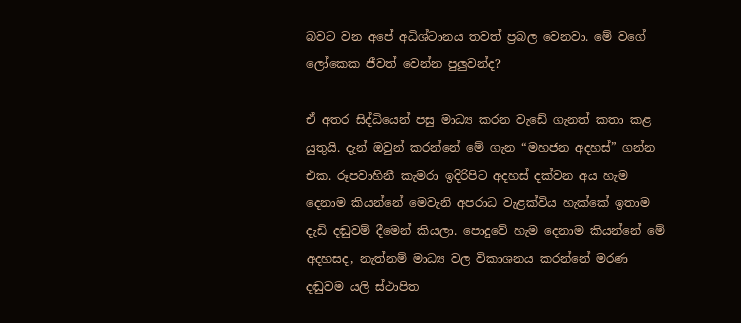බවට වන අපේ අධිශ්ටානය තවත් ප්‍රබල වෙනවා. මේ වගේ ලෝකෙක ජීවත් වෙන්න පුලුවන්ද?

ඒ අතර සිද්ධියෙන් පසු මාධ්‍ය කරන වැඩේ ගැනත් කතා කළ යුතුයි. දැන් ඔවුන් කරන්නේ මේ ගැන “මහජන අදහස්” ගන්න එක. රූපවාහිනී කැමරා ඉදිරිපිට අදහස් දක්වන අය හැම දෙනාම කියන්නේ මෙවැනි අපරාධ වැළක්විය හැක්කේ ඉතාම දැඩි දඬුවම් දීමෙන් කියලා. පොදුවේ හැම දෙනාම කියන්නේ මේ අදහසද, නැත්නම් මාධ්‍ය වල විකාශනය කරන්නේ මරණ දඬුවම යලි ස්ථාපිත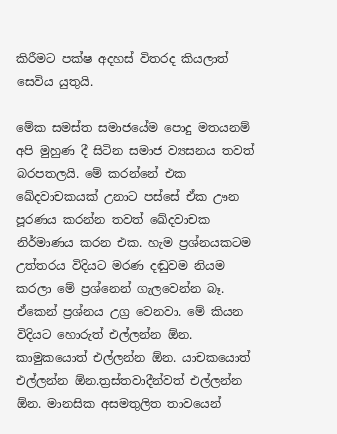කිරීමට පක්ෂ අදහස් විතරද කියලාත් සෙවිය යුතුයි.

මේක සමස්ත සමාජයේම පොදු මතයනම් අපි මුහුණ දී සිටින සමාජ ව්‍යසනය තවත් බරපතලයි. මේ කරන්නේ එක ඛේදවාචකයක් උනාට පස්සේ ඒක ඌන පූරණය කරන්න තවත් ඛේදවාචක නිර්මාණය කරන එක. හැම ප්‍රශ්නයකටම උත්තරය විදියට මරණ දඬුවම නියම කරලා මේ ප්‍රශ්නෙන් ගැලවෙන්න බෑ. ඒකෙන් ප්‍රශ්නය උග්‍ර වෙනවා. මේ කියන විදියට හොරුත් එල්ලන්න ඕන. කාමුකයොත් එල්ලන්න ඕන. යාචකයොත් එල්ලන්න ඕන.ත්‍රස්තවාදීන්වත් එල්ලන්න ඕන. මානසික අසමතුලිත තාවයෙන්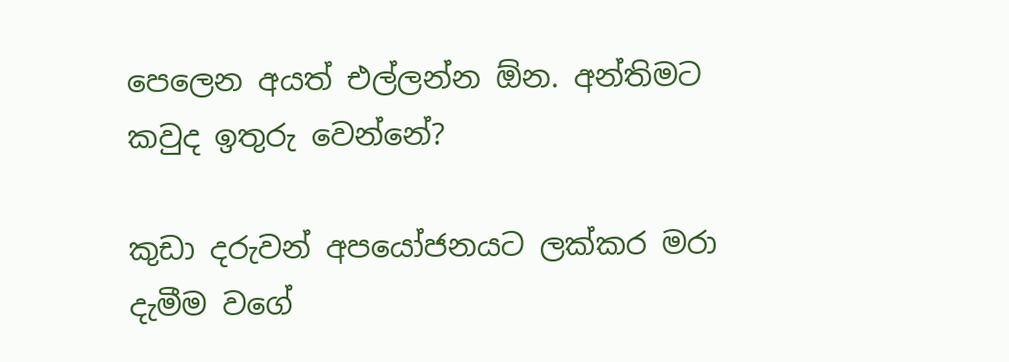පෙලෙන අයත් එල්ලන්න ඕන. අන්තිමට කවුද ඉතුරු වෙන්නේ?

කුඩා දරුවන් අපයෝජනයට ලක්කර මරා දැමීම වගේ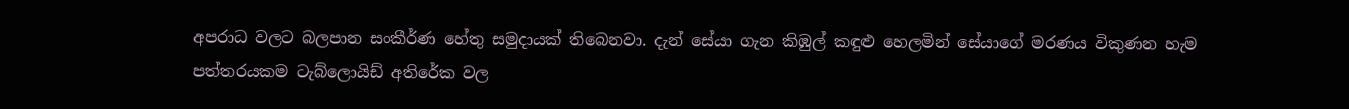අපරාධ වලට බලපාන සංකීර්ණ හේතු සමුදායක් තිබෙනවා. දැන් සේයා ගැන කිඹුල් කඳුළු හෙලමින් සේයාගේ මරණය විකුණන හැම පත්තරයකම ටැබ්ලොයිඩ් අතිරේක වල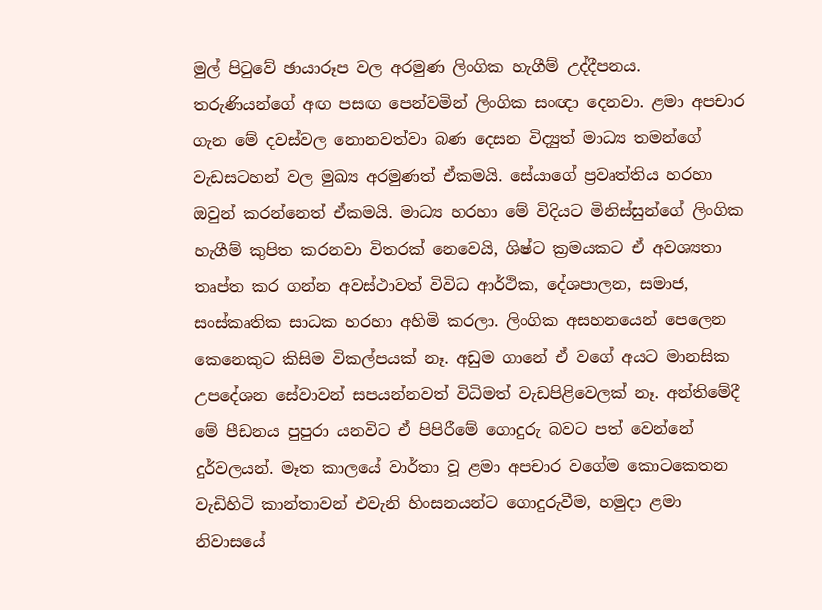මුල් පිටුවේ ඡායාරූප වල අරමුණ ලිංගික හැගීම් උද්දීපනය. තරුණියන්ගේ අඟ පසඟ පෙන්වමින් ලිංගික සංඥා දෙනවා. ළමා අපචාර ගැන මේ දවස්වල නොනවත්වා බණ දෙසන විද්‍යුත් මාධ්‍ය තමන්ගේ වැඩසටහන් වල මුඛ්‍ය අරමුණත් ඒකමයි. සේයාගේ ප්‍රවෘත්තිය හරහා ඔවුන් කරන්නෙත් ඒකමයි. මාධ්‍ය හරහා මේ විදියට මිනිස්සුන්ගේ ලිංගික හැගීම් කුපිත කරනවා විතරක් නෙවෙයි, ශිෂ්ට ක්‍රමයකට ඒ අවශ්‍යතා තෘප්ත කර ගන්න අවස්ථාවත් විවිධ ආර්ථික, දේශපාලන, සමාජ, සංස්කෘතික සාධක හරහා අහිමි කරලා. ලිංගික අසහනයෙන් පෙලෙන කෙනෙකුට කිසිම විකල්පයක් නෑ. අඩුම ගානේ ඒ වගේ අයට මානසික උපදේශන සේවාවන් සපයන්නවත් විධිමත් වැඩපිළිවෙලක් නෑ. අන්තිමේදී මේ පීඩනය පුපුරා යනවිට ඒ පිපිරීමේ ගොදුරු බවට පත් වෙන්නේ දුර්වලයන්. මෑත කාලයේ වාර්තා වූ ළමා අපචාර වගේම කොටකෙතන වැඩිහිටි කාන්තාවන් එවැනි හිංසනයන්ට ගොදුරුවීම, හමුදා ළමා නිවාසයේ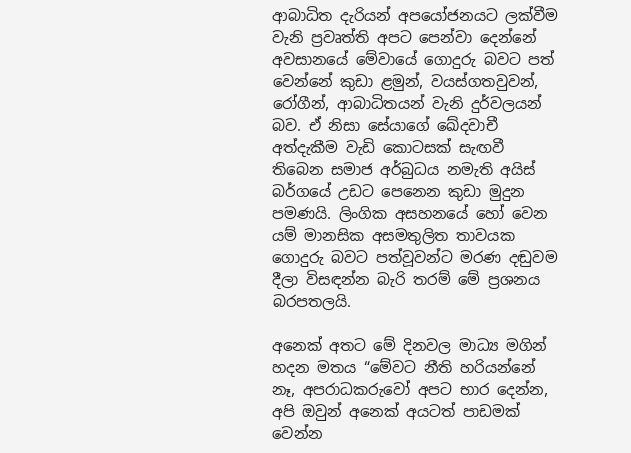ආබාධිත දැරියන් අපයෝජනයට ලක්වීම වැනි ප්‍රවෘත්ති අපට පෙන්වා දෙන්නේ අවසානයේ මේවායේ ගොදුරු බවට පත් වෙන්නේ කුඩා ළමුන්, වයස්ගතවුවන්, රෝගීන්, ආබාධිතයන් වැනි දුර්වලයන් බව. ඒ නිසා සේයාගේ ඛේදවාචී අත්දැකීම වැඩි කොටසක් සැඟවී තිබෙන සමාජ අර්බුධය නමැති අයිස් බර්ගයේ උඩට පෙනෙන කුඩා මුදුන පමණයි. ලිංගික අසහනයේ හෝ වෙන යම් මානසික අසමතුලිත තාවයක ගොදුරු බවට පත්වූවන්ට මරණ දඬුවම දීලා විසඳන්න බැරි තරම් මේ ප්‍රශනය බරපතලයි.

අනෙක් අතට මේ දිනවල මාධ්‍ය මගින් හදන මතය “මේවට නීති හරියන්නේ නෑ, අපරාධකරුවෝ අපට භාර දෙන්න, අපි ඔවුන් අනෙක් අයටත් පාඩමක් වෙන්න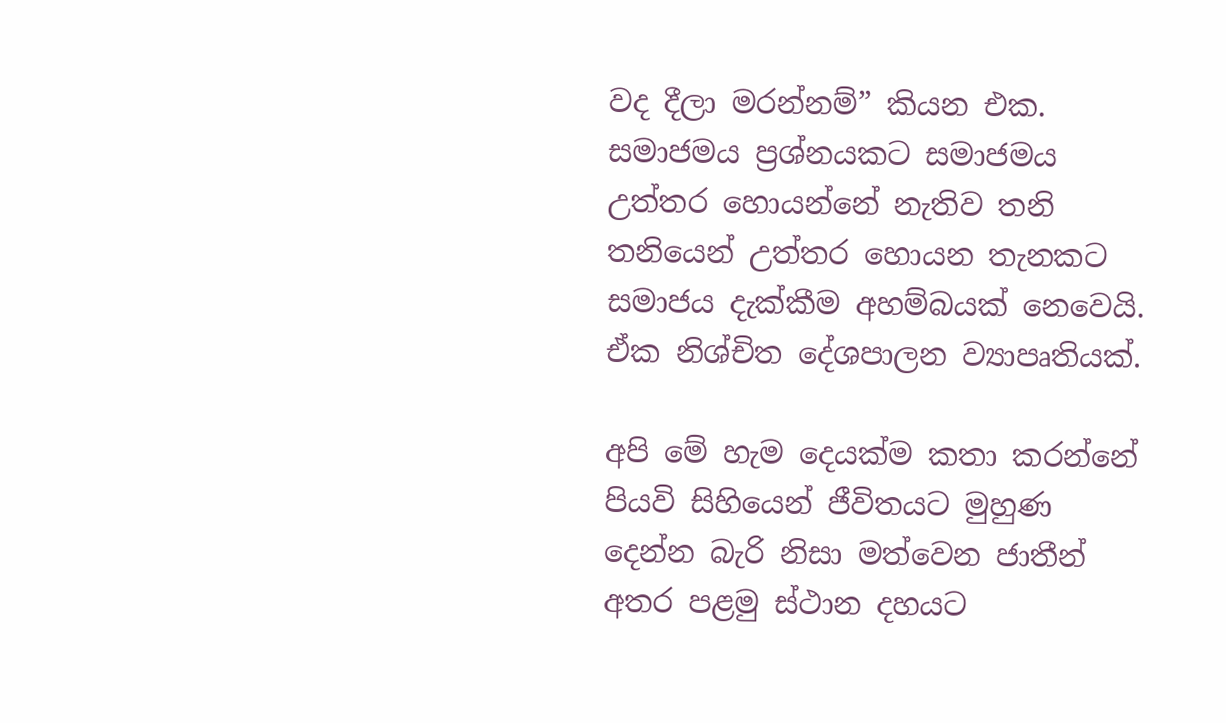වද දීලා මරන්නම්” කියන එක. සමාජමය ප්‍රශ්නයකට සමාජමය උත්තර හොයන්නේ නැතිව තනි තනියෙන් උත්තර හොයන තැනකට සමාජය දැක්කීම අහම්බයක් නෙවෙයි. ඒක නිශ්චිත දේශපාලන ව්‍යාපෘතියක්.

අපි මේ හැම දෙයක්ම කතා කරන්නේ පියවි සිහියෙන් ජීවිතයට මුහුණ දෙන්න බැරි නිසා මත්වෙන ජාතීන් අතර පළමු ස්ථාන දහයට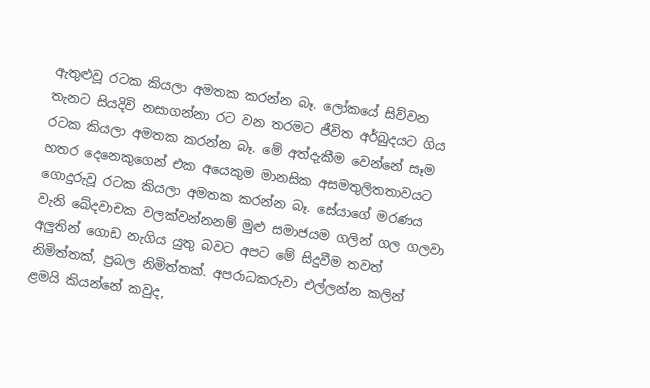ඇතුළුවූ රටක කියලා අමතක කරන්න බෑ. ලෝකයේ සිව්වන තැනට සියදිවි නසාගන්නා රට වන තරමට ජීවිත අර්බුදයට ගිය රටක කියලා අමතක කරන්න බෑ. මේ අත්දැකීම වෙන්නේ සෑම හතර දෙනෙකුගෙන් එක අයෙකුම මානසික අසමතුලිතතාවයට ගොදුරුවූ රටක කියලා අමතක කරන්න බෑ. සේයාගේ මරණය වැනි ඛේදවාචක වලක්වන්නනම් මුළු සමාජයම ගලින් ගල ගලවා අලුතින් ගොඩ නැගිය යුතු බවට අපට මේ සිදුවීම තවත් නිමිත්තක්, ප්‍රබල නිමිත්තක්. අපරාධකරුවා එල්ලන්න කලින් ළමයි කියන්නේ කවුද,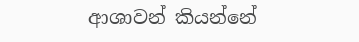ආශාවන් කියන්නේ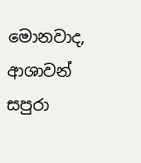මොනවාද, ආශාවන් සපුරා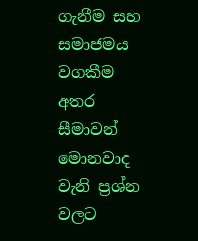ගැනීම සහ සමාජමය වගකීම අතර සීමාවන් මොනවාද වැනි ප්‍රශ්න වලට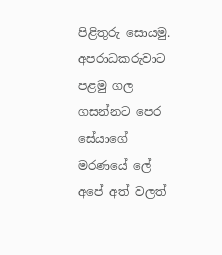පිළිතුරු සොයමු. අපරාධකරුවාට පළමු ගල ගසන්නට පෙර සේයාගේ මරණයේ ලේ අපේ අත් වලත්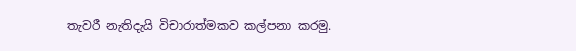තැවරී නැතිදැයි විචාරාත්මකව කල්පනා කරමු.